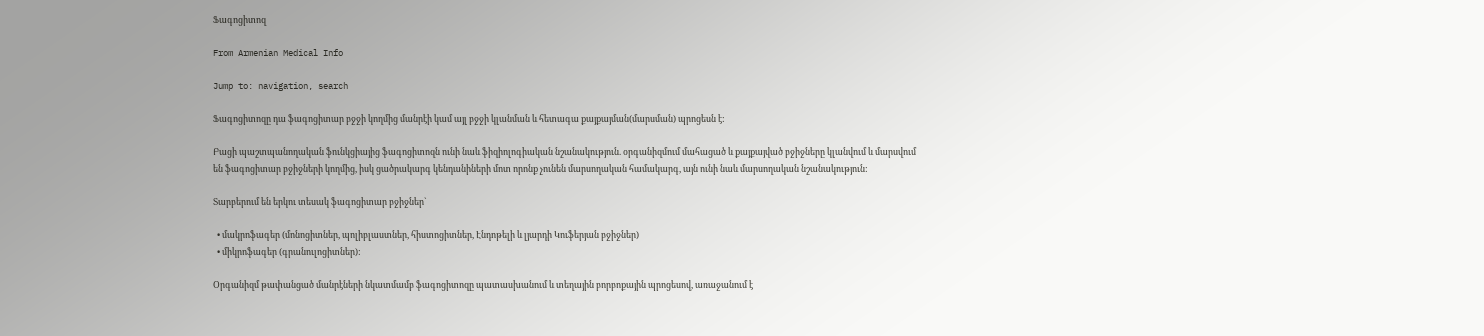Ֆագոցիտոզ

From Armenian Medical Info

Jump to: navigation, search

Ֆագոցիտոզը դա ֆագոցիտար բջջի կողմից մանրէի կամ այլ բջջի կլանման և հետագա քայքայման(մարսման) պրոցեսն է:

Բացի պաշտպանողական ֆունկցիայից ֆագոցիտոզն ունի նաև ֆիզիոլոգիական նշանակություն. օրգանիզմում մահացած և քայքայված բջիջները կլանվում և մարսվում են ֆագոցիտար բջիջների կողմից, իսկ ցածրակարգ կենդանիների մոտ որոնք չունեն մարսողական համակարգ, այն ունի նաև մարսողական նշանակություն:

Տարբերում են երկու տեսակ ֆագոցիտար բջիջներ`

  • մակրոֆագեր (մոնոցիտներ, պոլիբլաստներ, հիստոցիտներ, Էնդոթելի և լյարդի Կուֆերյան բջիջներ)
  • միկրոֆագեր (գրանուլոցիտներ):

Օրգանիզմ թափանցած մանրէների նկատմամբ ֆագոցիտոզը պատասխանում և տեղային բորբոքային պրոցեսով, առաջանում է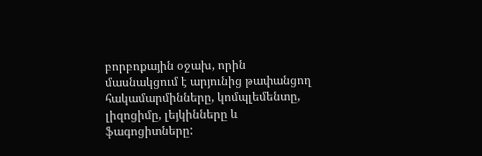բորբոքային օջախ, որին մասնակցում է արյունից թափանցող հակամարմինները, կոմպլեմենտը, լիզոցիմը, լեյկինները և ֆագոցիտները: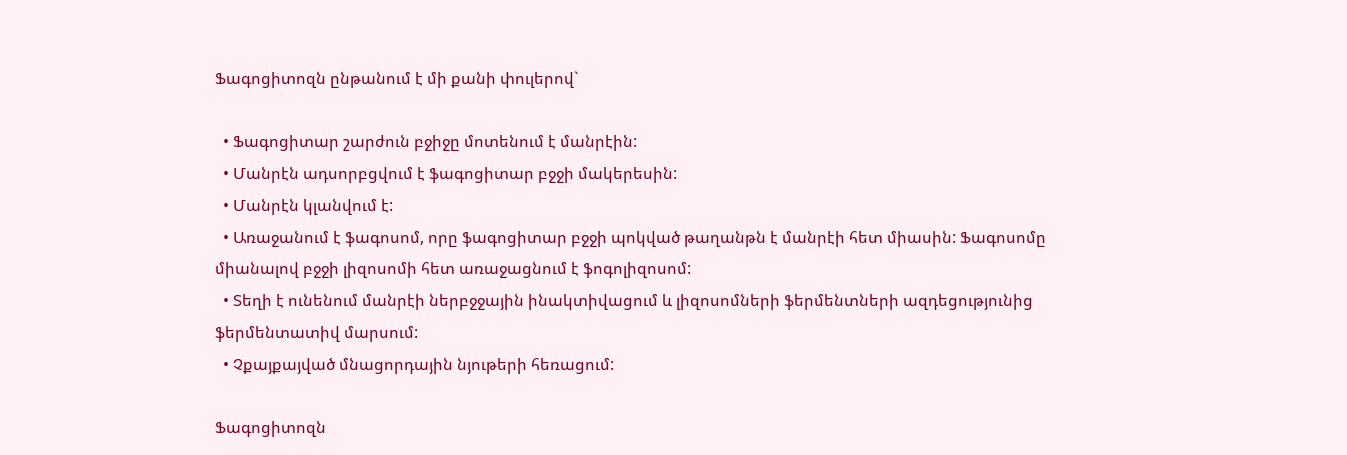Ֆագոցիտոզն ընթանում է մի քանի փուլերով`

  • Ֆագոցիտար շարժուն բջիջը մոտենում է մանրէին:
  • Մանրէն ադսորբցվում է ֆագոցիտար բջջի մակերեսին:
  • Մանրէն կլանվում է:
  • Առաջանում է ֆագոսոմ, որը ֆագոցիտար բջջի պոկված թաղանթն է մանրէի հետ միասին: Ֆագոսոմը միանալով բջջի լիզոսոմի հետ առաջացնում է ֆոգոլիզոսոմ:
  • Տեղի է ունենում մանրէի ներբջջային ինակտիվացում և լիզոսոմների ֆերմենտների ազդեցությունից ֆերմենտատիվ մարսում:
  • Չքայքայված մնացորդային նյութերի հեռացում:

Ֆագոցիտոզն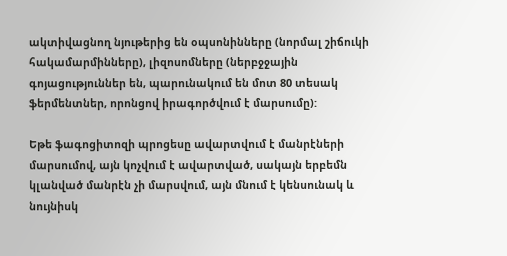ակտիվացնող նյութերից են օպսոնինները (նորմալ շիճուկի հակամարմինները), լիզոսոմները (ներբջջային գոյացություններ են, պարունակում են մոտ 80 տեսակ ֆերմենտներ, որոնցով իրագործվում է մարսումը):

Եթե ֆագոցիտոզի պրոցեսը ավարտվում է մանրէների մարսումով, այն կոչվում է ավարտված, սակայն երբեմն կլանված մանրէն չի մարսվում, այն մնում է կենսունակ և նույնիսկ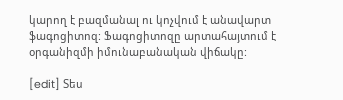կարող է բազմանալ ու կոչվում է անավարտ ֆագոցիտոզ: Ֆագոցիտոզը արտահայտում է օրգանիզմի իմունաբանական վիճակը:

[edit] Տես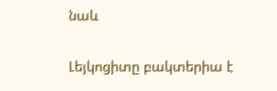նաև

Լեյկոցիտը բակտերիա է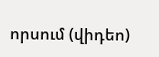որսում (վիդեո)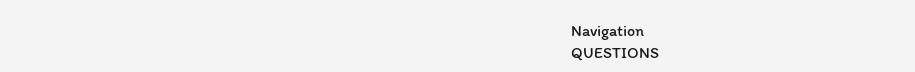Navigation
QUESTIONS